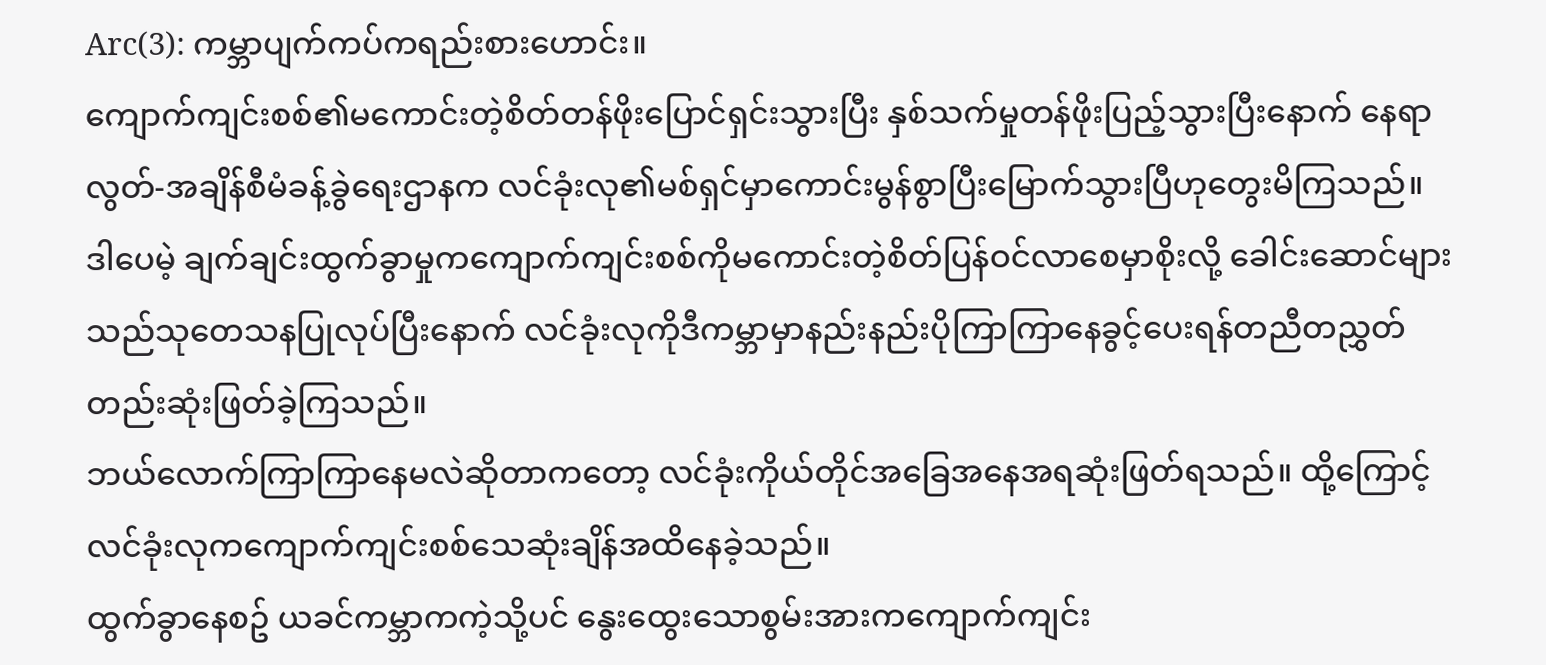Arc(3): ကမ္ဘာပျက်ကပ်ကရည်းစားဟောင်း။
ကျောက်ကျင်းစစ်၏မကောင်းတဲ့စိတ်တန်ဖိုးပြောင်ရှင်းသွားပြီး နှစ်သက်မှုတန်ဖိုးပြည့်သွားပြီးနောက် နေရာလွတ်-အချိန်စီမံခန့်ခွဲရေးဌာနက လင်ခုံးလု၏မစ်ရှင်မှာကောင်းမွန်စွာပြီးမြောက်သွားပြီဟုတွေးမိကြသည်။ ဒါပေမဲ့ ချက်ချင်းထွက်ခွာမှုကကျောက်ကျင်းစစ်ကိုမကောင်းတဲ့စိတ်ပြန်ဝင်လာစေမှာစိုးလို့ ခေါင်းဆောင်များသည်သုတေသနပြုလုပ်ပြီးနောက် လင်ခုံးလုကိုဒီကမ္ဘာမှာနည်းနည်းပိုကြာကြာနေခွင့်ပေးရန်တညီတညွှတ်တည်းဆုံးဖြတ်ခဲ့ကြသည်။
ဘယ်လောက်ကြာကြာနေမလဲဆိုတာကတော့ လင်ခုံးကိုယ်တိုင်အခြေအနေအရဆုံးဖြတ်ရသည်။ ထို့ကြောင့် လင်ခုံးလုကကျောက်ကျင်းစစ်သေဆုံးချိန်အထိနေခဲ့သည်။
ထွက်ခွာနေစဥ် ယခင်ကမ္ဘာကကဲ့သို့ပင် နွေးထွေးသောစွမ်းအားကကျောက်ကျင်း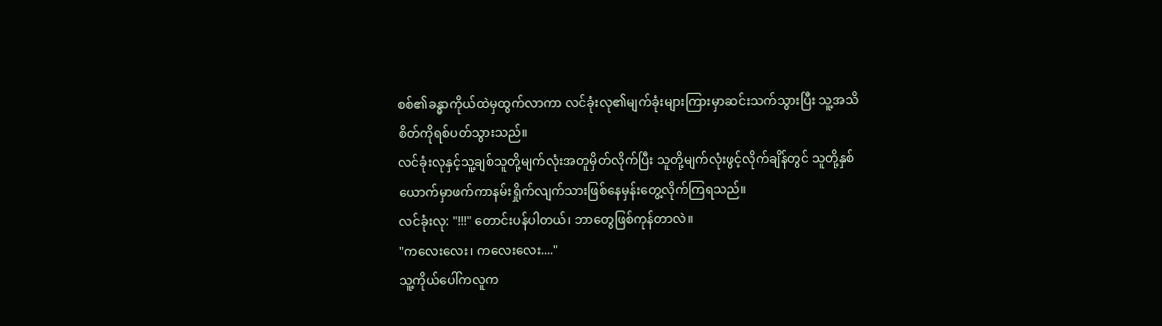စစ်၏ခန္ဓာကိုယ်ထဲမှထွက်လာကာ လင်ခုံးလု၏မျက်ခုံးများကြားမှာဆင်းသက်သွားပြီး သူ့အသိစိတ်ကိုရစ်ပတ်သွားသည်။
လင်ခုံးလုနှင့်သူ့ချစ်သူတို့မျက်လုံးအတူမှိတ်လိုက်ပြီး သူတို့မျက်လုံးဖွင့်လိုက်ချိန်တွင် သူတို့နှစ်ယောက်မှာဖက်ကာနမ်းရှိုက်လျက်သားဖြစ်နေမှန်းတွေ့လိုက်ကြရသည်။
လင်ခုံးလု: "!!!" တောင်းပန်ပါတယ်၊ ဘာတွေဖြစ်ကုန်တာလဲ။
"ကလေးလေး၊ ကလေးလေး...."
သူ့ကိုယ်ပေါ်ကလူက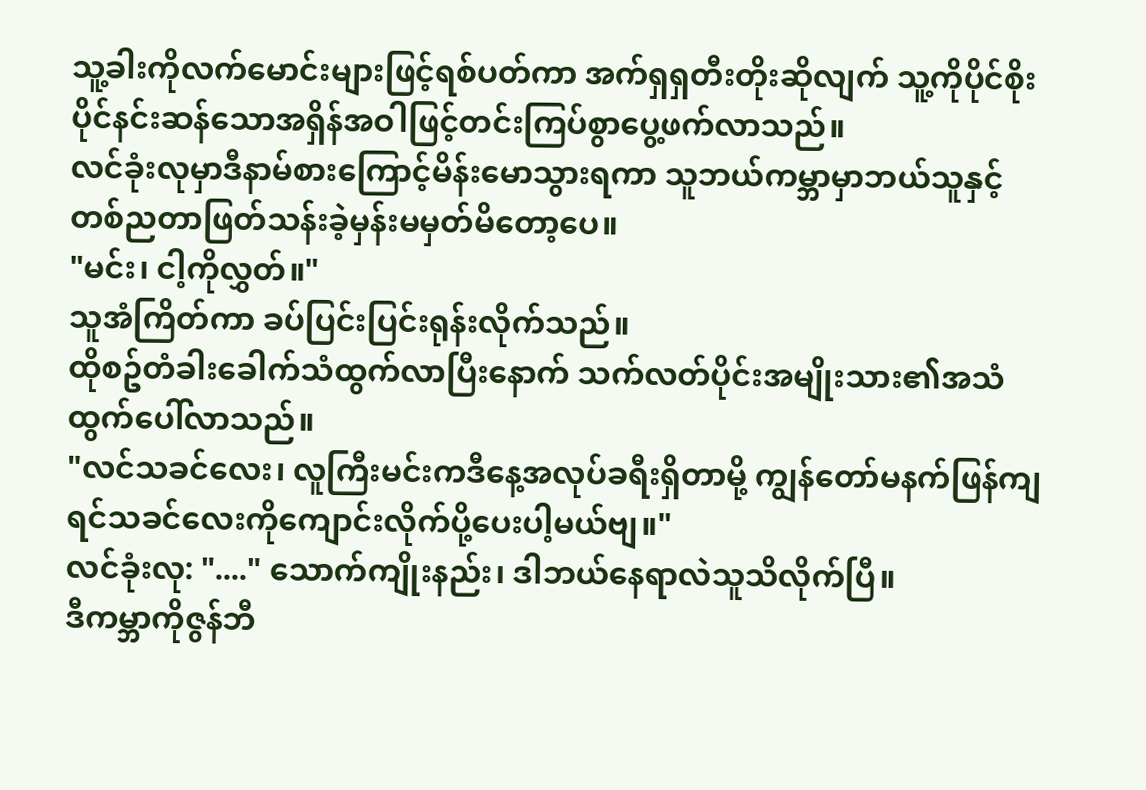သူ့ခါးကိုလက်မောင်းများဖြင့်ရစ်ပတ်ကာ အက်ရှရှတီးတိုးဆိုလျက် သူ့ကိုပိုင်စိုးပိုင်နင်းဆန်သောအရှိန်အဝါဖြင့်တင်းကြပ်စွာပွေ့ဖက်လာသည်။
လင်ခုံးလုမှာဒီနာမ်စားကြောင့်မိန်းမောသွားရကာ သူဘယ်ကမ္ဘာမှာဘယ်သူနှင့်တစ်ညတာဖြတ်သန်းခဲ့မှန်းမမှတ်မိတော့ပေ။
"မင်း၊ ငါ့ကိုလွှတ်။"
သူအံကြိတ်ကာ ခပ်ပြင်းပြင်းရုန်းလိုက်သည်။
ထိုစဥ်တံခါးခေါက်သံထွက်လာပြီးနောက် သက်လတ်ပိုင်းအမျိုးသား၏အသံထွက်ပေါ်လာသည်။
"လင်သခင်လေး၊ လူကြီးမင်းကဒီနေ့အလုပ်ခရီးရှိတာမို့ ကျွန်တော်မနက်ဖြန်ကျရင်သခင်လေးကိုကျောင်းလိုက်ပို့ပေးပါ့မယ်ဗျ။"
လင်ခုံးလု: "...." သောက်ကျိုးနည်း၊ ဒါဘယ်နေရာလဲသူသိလိုက်ပြီ။
ဒီကမ္ဘာကိုဇွန်ဘီ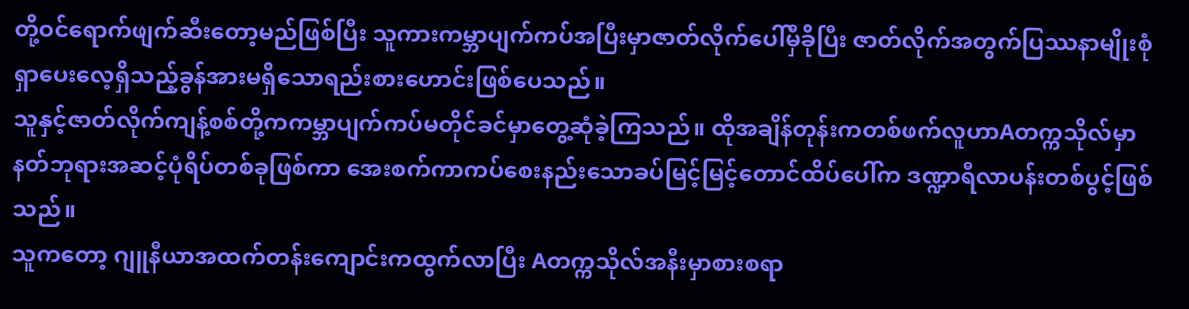တို့ဝင်ရောက်ဖျက်ဆီးတော့မည်ဖြစ်ပြီး သူကားကမ္ဘာပျက်ကပ်အပြီးမှာဇာတ်လိုက်ပေါ်မှီခိုပြီး ဇာတ်လိုက်အတွက်ပြဿနာမျိုးစုံရှာပေးလေ့ရှိသည့်ခွန်အားမရှိသောရည်းစားဟောင်းဖြစ်ပေသည်။
သူနှင့်ဇာတ်လိုက်ကျန့်စစ်တို့ကကမ္ဘာပျက်ကပ်မတိုင်ခင်မှာတွေ့ဆုံခဲ့ကြသည်။ ထိုအချိန်တုန်းကတစ်ဖက်လူဟာAတက္ကသိုလ်မှာနတ်ဘုရားအဆင့်ပုံရိပ်တစ်ခုဖြစ်ကာ အေးစက်ကာကပ်စေးနည်းသောခပ်မြင့်မြင့်တောင်ထိပ်ပေါ်က ဒဏ္ဍာရီလာပန်းတစ်ပွင့်ဖြစ်သည်။
သူကတော့ ဂျူနီယာအထက်တန်းကျောင်းကထွက်လာပြီး Aတက္ကသိုလ်အနီးမှာစားစရာ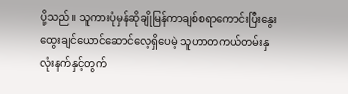ပို့သည်။ သူကားပုံမှန်ဆိုချိုမြန်ကာချစ်စရာကောင်းပြီးနွေးထွေးချင်ယောင်ဆောင်လေ့ရှိပေမဲ့ သူဟာတကယ်တမ်းနှလုံးနက်နှင့်တွက်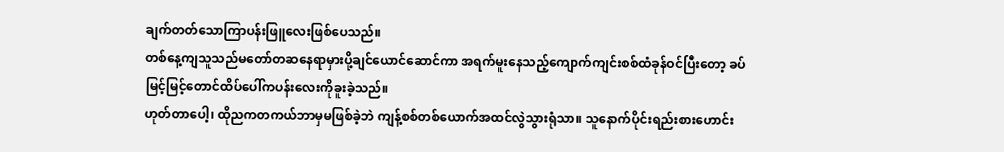ချက်တတ်သောကြာပန်းဖြူလေးဖြစ်ပေသည်။
တစ်နေ့ကျသူသည်မတော်တဆနေရာမှားပို့ချင်ယောင်ဆောင်ကာ အရက်မူးနေသည့်ကျောက်ကျင်းစစ်ထံခုန်ဝင်ပြီးတော့ ခပ်မြင့်မြင့်တောင်ထိပ်ပေါ်ကပန်းလေးကိုခူးခဲ့သည်။
ဟုတ်တာပေါ့၊ ထိုညကတကယ်ဘာမှမဖြစ်ခဲ့ဘဲ ကျန့်စစ်တစ်ယောက်အထင်လွဲသွားရုံသာ။ သူနောက်ပိုင်းရည်းစားဟောင်း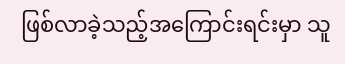ဖြစ်လာခဲ့သည့်အကြောင်းရင်းမှာ သူ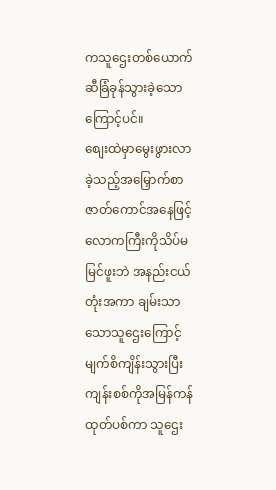ကသူဌေးတစ်ယောက်ဆီခြံခုန်သွားခဲ့သောကြောင့်ပင်။
စျေးထဲမှာမွေးဖွားလာခဲ့သည့်အမြှောက်စာဇာတ်ကောင်အနေဖြင့် လောကကြီးကိုသိပ်မမြင်ဖူးဘဲ အနည်းငယ်တုံးအကာ ချမ်းသာသောသူဌေးကြောင့်မျက်စိကျိန်းသွားပြီး ကျန်းစစ်ကိုအမြန်ကန်ထုတ်ပစ်ကာ သူဌေး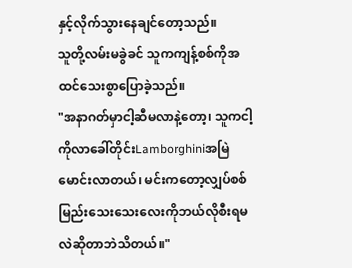နှင့်လိုက်သွားနေချင်တော့သည်။
သူတို့လမ်းမခွဲခင် သူကကျန့်စစ်ကိုအထင်သေးစွာပြောခဲ့သည်။
"အနာဂတ်မှာငါ့ဆီမလာနဲ့တော့၊ သူကငါ့ကိုလာခေါ်တိုင်းLamborghiniအမြဲမောင်းလာတယ်၊ မင်းကတော့လျှပ်စစ်မြည်းသေးသေးလေးကိုဘယ်လိုစီးရမလဲဆိုတာဘဲသိတယ်။"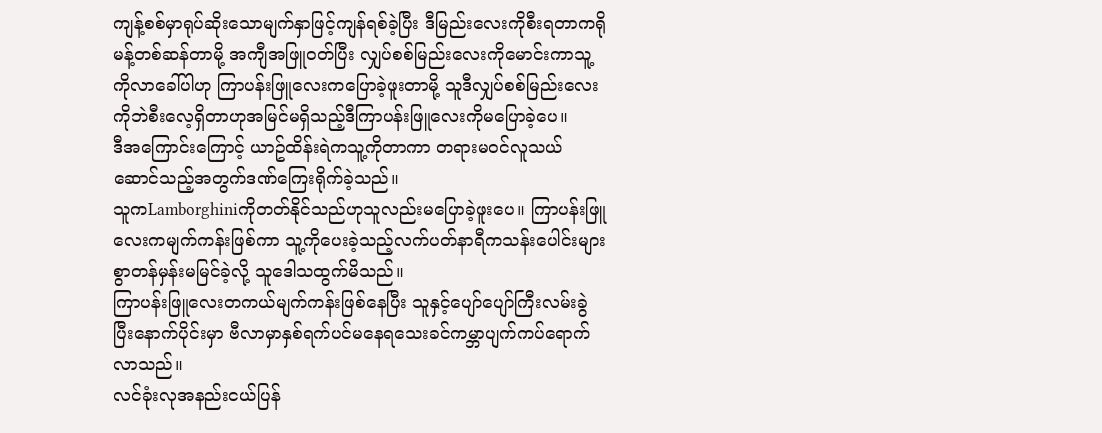ကျန့်စစ်မှာရုပ်ဆိုးသောမျက်နှာဖြင့်ကျန်ရစ်ခဲ့ပြီး ဒီမြည်းလေးကိုစီးရတာကရိုမန့်တစ်ဆန်တာမို့ အကျီအဖြူဝတ်ပြီး လျှပ်စစ်မြည်းလေးကိုမောင်းကာသူ့ကိုလာခေါ်ပါဟု ကြာပန်းဖြူလေးကပြောခဲ့ဖူးတာမို့ သူဒီလျှပ်စစ်မြည်းလေးကိုဘဲစီးလေ့ရှိတာဟုအမြင်မရှိသည့်ဒီကြာပန်းဖြူလေးကိုမပြောခဲ့ပေ။
ဒီအကြောင်းကြောင့် ယာဥ်ထိန်းရဲကသူ့ကိုတာကာ တရားမဝင်လူသယ်ဆောင်သည့်အတွက်ဒဏ်ကြေးရိုက်ခဲ့သည်။
သူကLamborghiniကိုတတ်နိုင်သည်ဟုသူလည်းမပြောခဲ့ဖူးပေ။ ကြာပန်းဖြူလေးကမျက်ကန်းဖြစ်ကာ သူ့ကိုပေးခဲ့သည့်လက်ပတ်နာရီကသန်းပေါင်းများစွာတန်မှန်းမမြင်ခဲ့လို့ သူဒေါသထွက်မိသည်။
ကြာပန်းဖြူလေးတကယ်မျက်ကန်းဖြစ်နေပြီး သူနှင့်ပျော်ပျော်ကြီးလမ်းခွဲပြီးနောက်ပိုင်းမှာ ဗီလာမှာနှစ်ရက်ပင်မနေရသေးခင်ကမ္ဘာပျက်ကပ်ရောက်လာသည်။
လင်ခုံးလုအနည်းငယ်ပြန်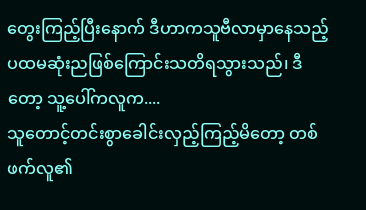တွေးကြည့်ပြီးနောက် ဒီဟာကသူဗီလာမှာနေသည့်ပထမဆုံးညဖြစ်ကြောင်းသတိရသွားသည်၊ ဒီတော့ သူ့ပေါ်ကလူက....
သူတောင့်တင်းစွာခေါင်းလှည့်ကြည့်မိတော့ တစ်ဖက်လူ၏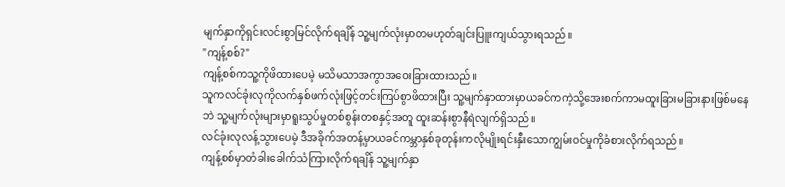မျက်နှာကိုရှင်းလင်းစွာမြင်လိုက်ရချိန် သူ့မျက်လုံးမှာတမဟုတ်ချင်းပြူးကျယ်သွားရသည်။
"ကျန့်စစ်?"
ကျန့်စစ်ကသူ့ကိုဖိထားပေမဲ့ မသိမသာအကွာအဝေးခြားထားသည်။
သူကလင်ခုံးလုကိုလက်နှစ်ဖက်လုံးဖြင့်တင်းကြပ်စွာဖိထားပြီး သူ့မျက်နှာထားမှာယခင်ကကဲ့သို့အေးစက်ကာမထူးခြားမခြားနားဖြစ်မနေဘဲ သူ့မျက်လုံးများမှာရူးသွပ်မှုတစ်စွန်းတစနှင့်အတူ ထူးဆန်းစွာနီရဲလျက်ရှိသည်။
လင်ခုံးလုလန့်သွားပေမဲ့ ဒီအခိုက်အတန့်မှာယခင်ကမ္ဘာနှစ်ခုတုန်းကလိုမျိုးရင်းနှီးသောကျွမ်းဝင်မှုကိုခံစားလိုက်ရသည်။
ကျန့်စစ်မှာတံခါးခေါက်သံကြားလိုက်ရချိန် သူ့မျက်နှာ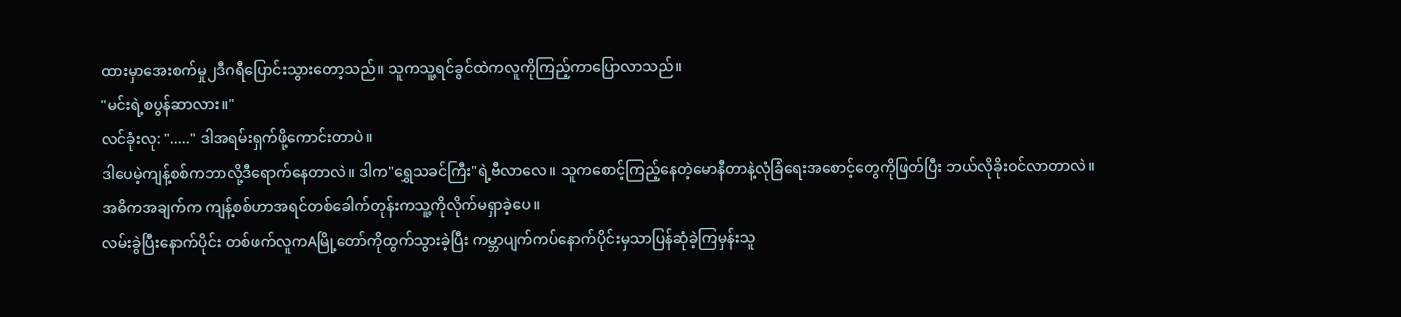ထားမှာအေးစက်မှု၂ဒီဂရီပြောင်းသွားတော့သည်။ သူကသူ့ရင်ခွင်ထဲကလူကိုကြည့်ကာပြောလာသည်။
"မင်းရဲ့စပွန်ဆာလား။"
လင်ခုံးလု: "....." ဒါအရမ်းရှက်ဖို့ကောင်းတာပဲ။
ဒါပေမဲ့ကျန့်စစ်ကဘာလို့ဒီရောက်နေတာလဲ။ ဒါက"ရွှေသခင်ကြီး"ရဲ့ဗီလာလေ။ သူကစောင့်ကြည့်နေတဲ့မောနီတာနဲ့လုံခြံရေးအစောင့်တွေကိုဖြတ်ပြီး ဘယ်လိုခိုးဝင်လာတာလဲ။
အဓိကအချက်က ကျန့်စစ်ဟာအရင်တစ်ခေါက်တုန်းကသူ့ကိုလိုက်မရှာခဲ့ပေ။
လမ်းခွဲပြီးနောက်ပိုင်း တစ်ဖက်လူကAမြို့တော်ကိုထွက်သွားခဲ့ပြီး ကမ္ဘာပျက်ကပ်နောက်ပိုင်းမှသာပြန်ဆုံခဲ့ကြမှန်းသူ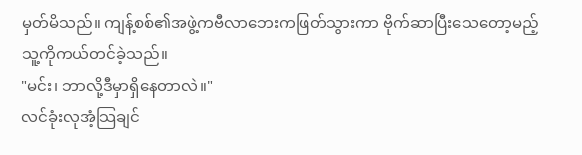မှတ်မိသည်။ ကျန့်စစ်၏အဖွဲ့ကဗီလာဘေးကဖြတ်သွားကာ ဗိုက်ဆာပြီးသေတော့မည့်သူ့ကိုကယ်တင်ခဲ့သည်။
"မင်း၊ ဘာလို့ဒီမှာရှိနေတာလဲ။"
လင်ခုံးလုအံ့သြချင်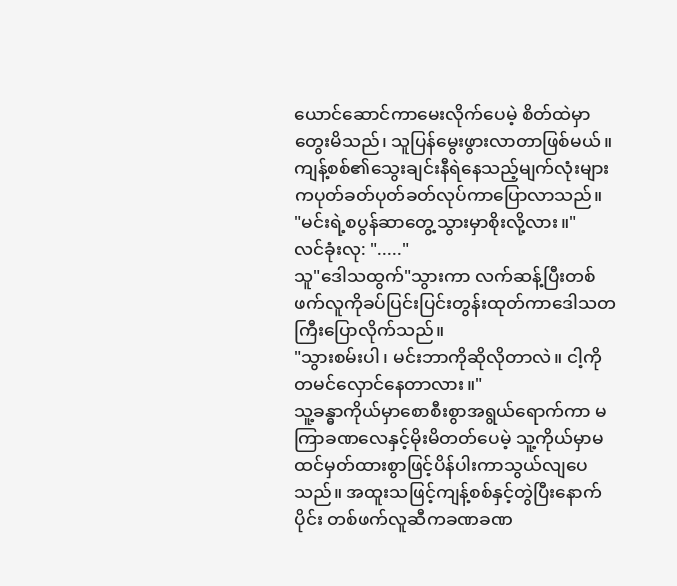ယောင်ဆောင်ကာမေးလိုက်ပေမဲ့ စိတ်ထဲမှာတွေးမိသည်၊ သူပြန်မွေးဖွားလာတာဖြစ်မယ်။
ကျန့်စစ်၏သွေးချင်းနီရဲနေသည့်မျက်လုံးများကပုတ်ခတ်ပုတ်ခတ်လုပ်ကာပြောလာသည်။
"မင်းရဲ့စပွန်ဆာတွေ့သွားမှာစိုးလို့လား။"
လင်ခုံးလု: "....."
သူ"ဒေါသထွက်"သွားကာ လက်ဆန့်ပြီးတစ်ဖက်လူကိုခပ်ပြင်းပြင်းတွန်းထုတ်ကာဒေါသတကြီးပြောလိုက်သည်။
"သွားစမ်းပါ၊ မင်းဘာကိုဆိုလိုတာလဲ။ ငါ့ကိုတမင်လှောင်နေတာလား။"
သူ့ခန္ဓာကိုယ်မှာစောစီးစွာအရွယ်ရောက်ကာ မကြာခဏလေနှင့်မိုးမိတတ်ပေမဲ့ သူ့ကိုယ်မှာမထင်မှတ်ထားစွာဖြင့်ပိန်ပါးကာသွယ်လျပေသည်။ အထူးသဖြင့်ကျန့်စစ်နှင့်တွဲပြီးနောက်ပိုင်း တစ်ဖက်လူဆီကခဏခဏ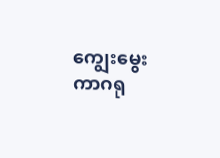ကျွေးမွေးကာဂရု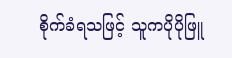စိုက်ခံရသဖြင့် သူကပိုပိုဖြူ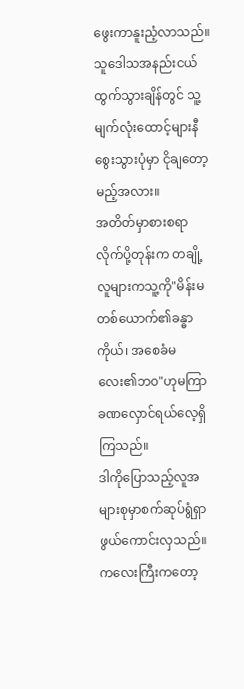ဖွေးကာနူးညံ့လာသည်။ သူဒေါသအနည်းငယ်ထွက်သွားချိန်တွင် သူ့မျက်လုံးထောင့်များနီစွေးသွားပုံမှာ ငိုချတော့မည့်အလား။
အတိတ်မှာစားစရာလိုက်ပို့တုန်းက တချို့လူများကသူ့ကို"မိန်းမတစ်ယောက်၏ခန္ဓာကိုယ်၊ အစေခံမလေး၏ဘဝ"ဟုမကြာခဏလှောင်ရယ်လေ့ရှိကြသည်။
ဒါကိုပြောသည့်လူအများစုမှာစက်ဆုပ်ရွံရှာဖွယ်ကောင်းလှသည်။ ကလေးကြီးကတော့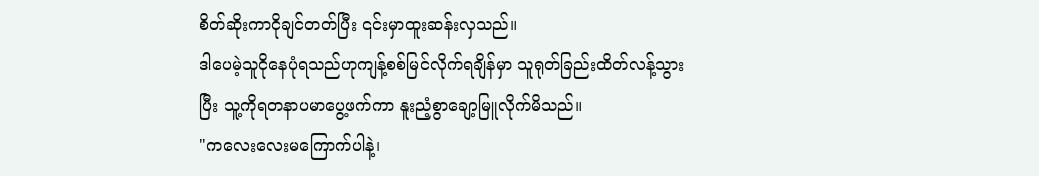စိတ်ဆိုးကာငိုချင်တတ်ပြီး ၎င်းမှာထူးဆန်းလှသည်။
ဒါပေမဲ့သူငိုနေပုံရသည်ဟုကျန့်စစ်မြင်လိုက်ရချိန်မှာ သူရုတ်ခြည်းထိတ်လန့်သွားပြီး သူ့ကိုရတနာပမာပွေ့ဖက်ကာ နူးညံ့စွာချော့မြူလိုက်မိသည်။
"ကလေးလေးမကြောက်ပါနဲ့၊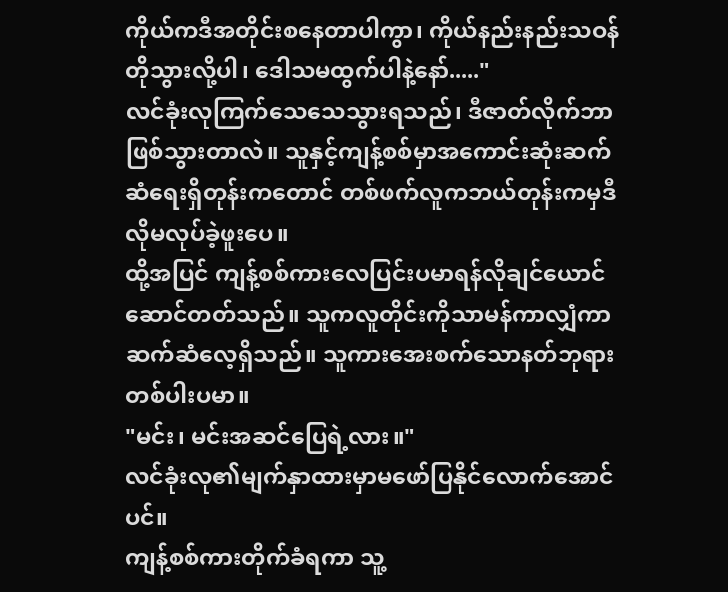ကိုယ်ကဒီအတိုင်းစနေတာပါကွာ၊ ကိုယ်နည်းနည်းသဝန်တိုသွားလို့ပါ၊ ဒေါသမထွက်ပါနဲ့နော်....."
လင်ခုံးလုကြက်သေသေသွားရသည်၊ ဒီဇာတ်လိုက်ဘာဖြစ်သွားတာလဲ။ သူနှင့်ကျန့်စစ်မှာအကောင်းဆုံးဆက်ဆံရေးရှိတုန်းကတောင် တစ်ဖက်လူကဘယ်တုန်းကမှဒီလိုမလုပ်ခဲ့ဖူးပေ။
ထို့အပြင် ကျန့်စစ်ကားလေပြင်းပမာရန်လိုချင်ယောင်ဆောင်တတ်သည်။ သူကလူတိုင်းကိုသာမန်ကာလျှံကာဆက်ဆံလေ့ရှိသည်။ သူကားအေးစက်သောနတ်ဘုရားတစ်ပါးပမာ။
"မင်း၊ မင်းအဆင်ပြေရဲ့လား။"
လင်ခုံးလု၏မျက်နှာထားမှာမဖော်ပြနိုင်လောက်အောင်ပင်။
ကျန့်စစ်ကားတိုက်ခံရကာ သူ့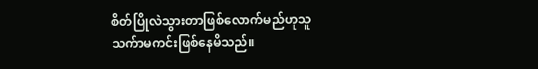စိတ်ပြိုလဲသွားတာဖြစ်လောက်မည်ဟုသူသက်ာမကင်းဖြစ်နေမိသည်။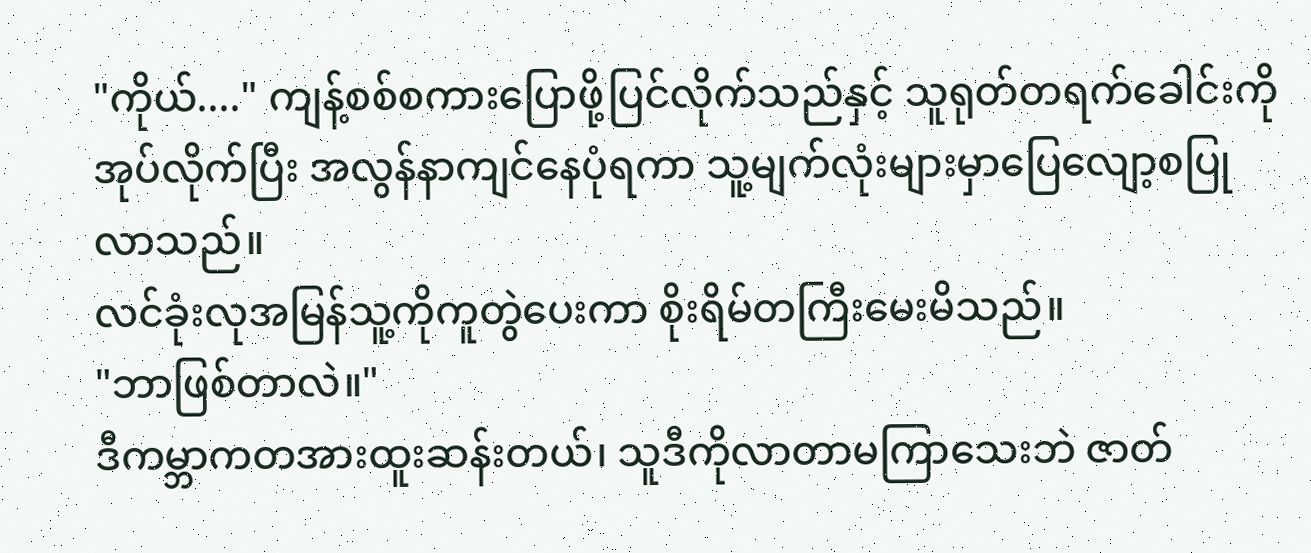"ကိုယ်...." ကျန့်စစ်စကားပြောဖို့ပြင်လိုက်သည်နှင့် သူရုတ်တရက်ခေါင်းကိုအုပ်လိုက်ပြီး အလွန်နာကျင်နေပုံရကာ သူ့မျက်လုံးများမှာပြေလျော့စပြုလာသည်။
လင်ခုံးလုအမြန်သူ့ကိုကူတွဲပေးကာ စိုးရိမ်တကြီးမေးမိသည်။
"ဘာဖြစ်တာလဲ။"
ဒီကမ္ဘာကတအားထူးဆန်းတယ်၊ သူဒီကိုလာတာမကြာသေးဘဲ ဇာတ်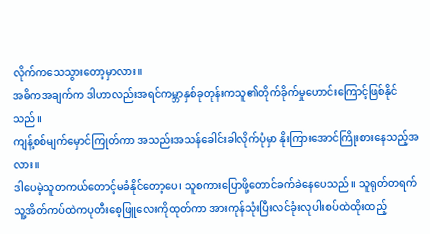လိုက်ကသေသွားတော့မှာလား။
အဓိကအချက်က ဒါဟာလည်းအရင်ကမ္ဘာနှစ်ခုတုန်းကသူ၏တိုက်ခိုက်မှုဟောင်းကြောင့်ဖြစ်နိုင်သည်။
ကျန့်စစ်မျက်မှောင်ကြုတ်ကာ အသည်းအသန်ခေါင်းခါလိုက်ပုံမှာ နိုးကြားအောင်ကြိုးစားနေသည့်အလား။
ဒါပေမဲ့သူတကယ်တောင့်မခံနိုင်တော့ပေ၊ သူစကားပြောဖို့တောင်ခက်ခဲနေပေသည်။ သူရုတ်တရက်သူ့အိတ်ကပ်ထဲကပုတီးစေ့ဖြူလေးကိုထုတ်ကာ အားကုန်သုံးပြီးလင်ခုံးလုပါးစပ်ထဲထိုးထည့်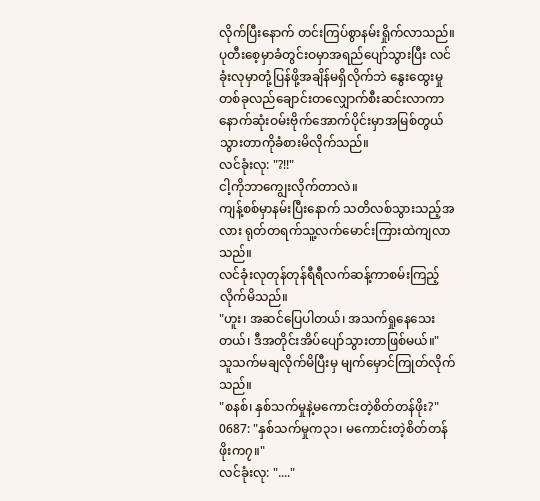လိုက်ပြီးနောက် တင်းကြပ်စွာနမ်းရှိုက်လာသည်။
ပုတီးစေ့မှာခံတွင်းဝမှာအရည်ပျော်သွားပြီး လင်ခုံးလုမှာတုံ့ပြန်ဖို့အချိန်မရှိလိုက်ဘဲ နွေးထွေးမှုတစ်ခုလည်ချောင်းတလျှောက်စီးဆင်းလာကာ နောက်ဆုံးဝမ်းဗိုက်အောက်ပိုင်းမှာအမြစ်တွယ်သွားတာကိုခံစားမိလိုက်သည်။
လင်ခုံးလု: "?!!"
ငါ့ကိုဘာကျွေးလိုက်တာလဲ။
ကျန့်စစ်မှာနမ်းပြီးနောက် သတိလစ်သွားသည့်အလား ရုတ်တရက်သူ့လက်မောင်းကြားထဲကျလာသည်။
လင်ခုံးလုတုန်တုန်ရီရီလက်ဆန့်ကာစမ်းကြည့်လိုက်မိသည်။
"ဟူး၊ အဆင်ပြေပါတယ်၊ အသက်ရှုနေသေးတယ်၊ ဒီအတိုင်းအိပ်ပျော်သွားတာဖြစ်မယ်။"
သူသက်မချလိုက်မိပြီးမှ မျက်မှောင်ကြုတ်လိုက်သည်။
"စနစ်၊ နှစ်သက်မှုနဲ့မကောင်းတဲ့စိတ်တန်ဖိုး?"
0687: "နှစ်သက်မှုက၃၁၊ မကောင်းတဲ့စိတ်တန်ဖိုးက၇။"
လင်ခုံးလု: "...."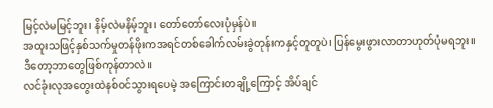မြင့်လဲမမြင့်ဘူး၊ နိမ့်လဲမနိမ့်ဘူး၊ တော်တော်လေးပုံမှန်ပဲ။
အထူးသဖြင့်နှစ်သက်မှုတန်ဖိုးကအရင်တစ်ခေါက်လမ်းခွဲတုန်းကနှင့်တူတူပဲ၊ ပြန်မွေးဖွားလာတာဟုတ်ပုံမရဘူး။
ဒီတော့ဘာတွေဖြစ်ကုန်တာလဲ။
လင်ခုံးလုအတွေးထဲနစ်ဝင်သွားရပေမဲ့ အကြောင်းတချို့ကြောင့် အိပ်ချင်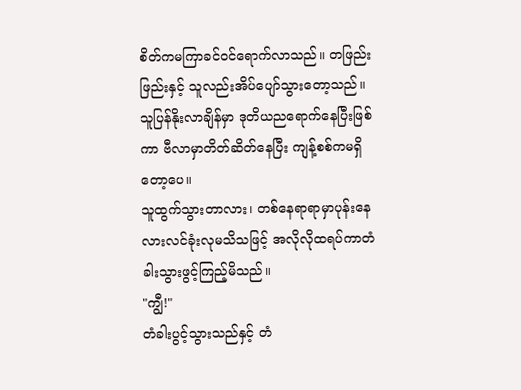စိတ်ကမကြာခင်ဝင်ရောက်လာသည်။ တဖြည်းဖြည်းနှင့် သူလည်းအိပ်ပျော်သွားတော့သည်။
သူပြန်နိုးလာချိန်မှာ ဒုတိယညရောက်နေပြီးဖြစ်ကာ ဗီလာမှာတိတ်ဆိတ်နေပြီး ကျန့်စစ်ကမရှိတော့ပေ။
သူထွက်သွားတာလား၊ တစ်နေရာရာမှာပုန်းနေလားလင်ခုံးလုမသိသဖြင့် အလိုလိုထရပ်ကာတံခါးသွားဖွင့်ကြည့်မိသည်။
"ကျွီ!"
တံခါးပွင့်သွားသည်နှင့် တံ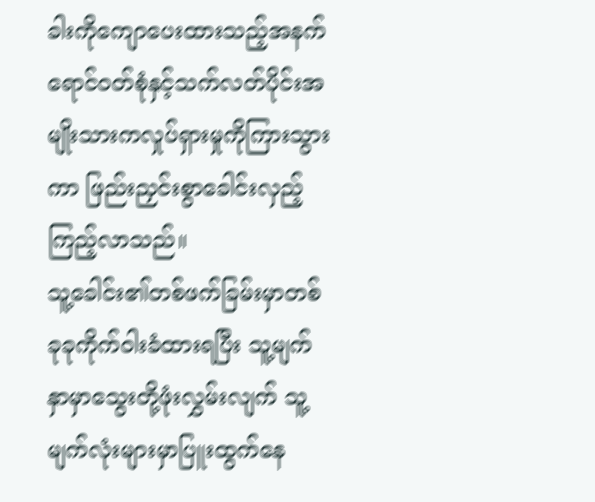ခါးကိုကျောပေးထားသည့်အနက်ရောင်ဝတ်စုံနှင့်သက်လတ်ပိုင်းအမျိုးသားကလှုပ်ရှားမှုကိုကြားသွားကာ ဖြည်းညှင်းစွာခေါင်းလှည့်ကြည့်လာသည်။
သူ့ခေါင်း၏တစ်ဖက်ခြမ်းမှာတစ်ခုခုကိုက်ဝါးခံထားရပြီး သူ့မျက်နှာမှာသွေးတို့ဖုံးလွှမ်းလျက် သူ့မျက်လုံးများမှာပြူးထွက်နေ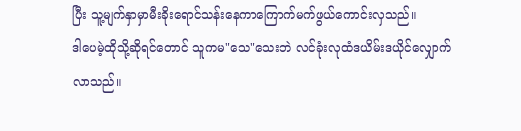ပြီး သူ့မျက်နှာမှာမီးခိုးရောင်သန်းနေကာကြောက်မက်ဖွယ်ကောင်းလှသည်။
ဒါပေမဲ့ထိုသို့ဆိုရင်တောင် သူကမ"သေ"သေးဘဲ လင်ခုံးလုထံဒယိမ်းဒယိုင်လျှောက်လာသည်။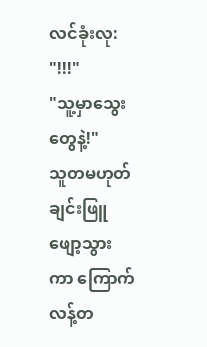လင်ခုံးလု: "!!!"
"သူ့မှာသွေးတွေနဲ့!"
သူတမဟုတ်ချင်းဖြူဖျော့သွားကာ ကြောက်လန့်တ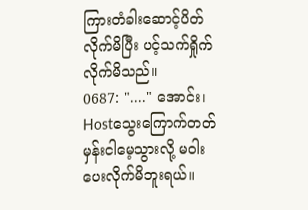ကြားတံခါးဆောင့်ပိတ်လိုက်မိပြီး ပင့်သက်ရှိုက်လိုက်မိသည်။
0687: "...." အောင်း၊ Hostသွေးကြောက်တတ်မှန်းငါမေ့သွားလို့ မဝါးပေးလိုက်မိဘူးရယ်။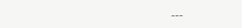___